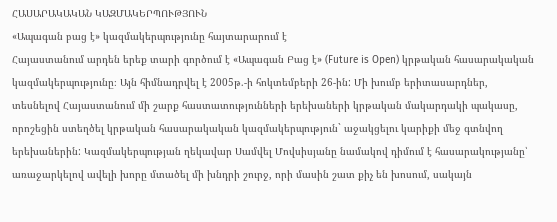ՀԱՍԱՐԱԿԱԿԱՆ ԿԱԶՄԱԿԵՐՊՈՒԹՅՈՒՆ
«Ապագան բաց է» կազմակերպությունը հայտարարում է
Հայաստանում արդեն երեք տարի գործում է «Ապագան Բաց է» (Future is Open) կրթական հասարակական կազմակերպությունը։ Այն հիմնադրվել է 2005թ.-ի հոկտեմբերի 26-ին: Մի խումբ երիտասարդներ, տեսնելով Հայաստանում մի շարք հաստատությունների երեխաների կրթական մակարդակի պակասը, որոշեցին ստեղծել կրթական հասարակական կազմակերպություն` աջակցելու կարիքի մեջ գտնվող երեխաներին: Կազմակերպության ղեկավար Սամվել Մովսիսյանը նամակով դիմում է հասարակությանը՝ առաջարկելով ավելի խորը մտածել մի խնդրի շուրջ, որի մասին շատ քիչ են խոսում, սակայն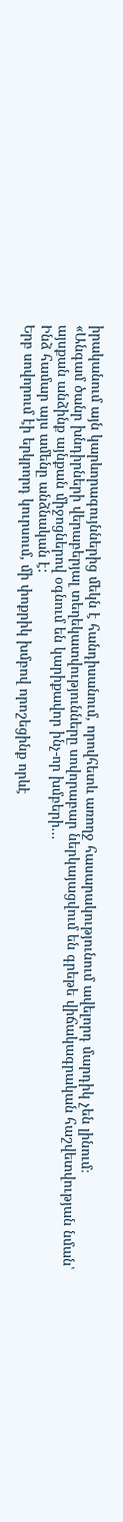իրականում այն կարևորագույններից մեկն է հանդիսանում, որովհետև առողջ հասարակությունում ավելորդ մարդիկ չեն լինում։
«Անգամ ծանր խնդիրների վերաբերյալ տեղեկատվությունները սովորաբար ներկայացվում են գրեթե վիճակագրական հաշվետվության նման՝ այսքան անձինք այնքան միջոցներով օգնում են կարիքավոր ինչ-որ խմբերի...
Ինձ համար այս ամենը անձնական է:
Երբ սովորում էի երկրորդ կուրսում, մի փոքրիկ խմբով որոշեցինք որևէ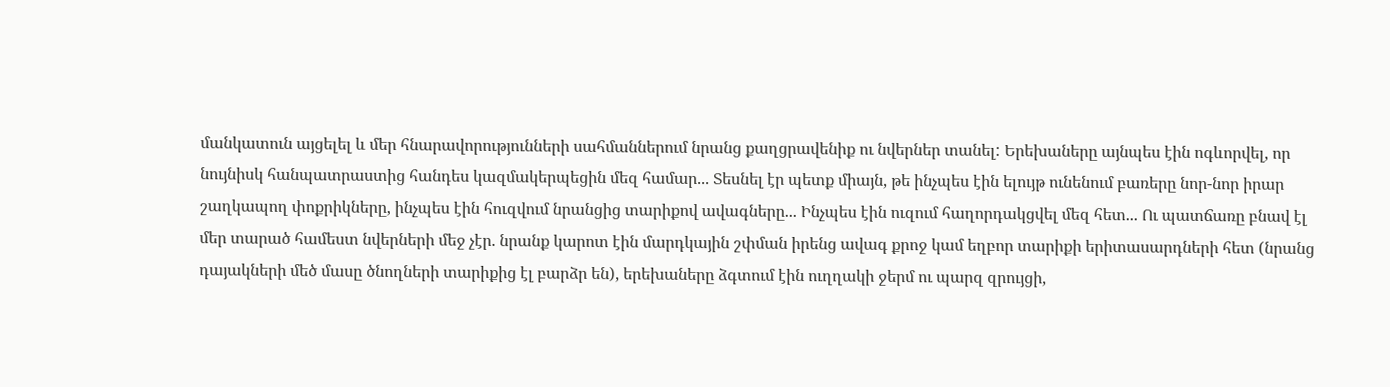մանկատուն այցելել և մեր հնարավորությունների սահմաններում նրանց քաղցրավենիք ու նվերներ տանել: Երեխաները այնպես էին ոգևորվել, որ նույնիսկ հանպատրաստից հանդես կազմակերպեցին մեզ համար... Տեսնել էր պետք միայն, թե ինչպես էին ելույթ ունենում բառերը նոր-նոր իրար շաղկապող փոքրիկները, ինչպես էին հուզվում նրանցից տարիքով ավագները... Ինչպես էին ուզում հաղորդակցվել մեզ հետ... Ու պատճառը բնավ էլ մեր տարած համեստ նվերների մեջ չէր. նրանք կարոտ էին մարդկային շփման իրենց ավագ քրոջ կամ եղբոր տարիքի երիտասարդների հետ (նրանց դայակների մեծ մասը ծնողների տարիքից էլ բարձր են), երեխաները ձգտում էին ուղղակի ջերմ ու պարզ զրույցի,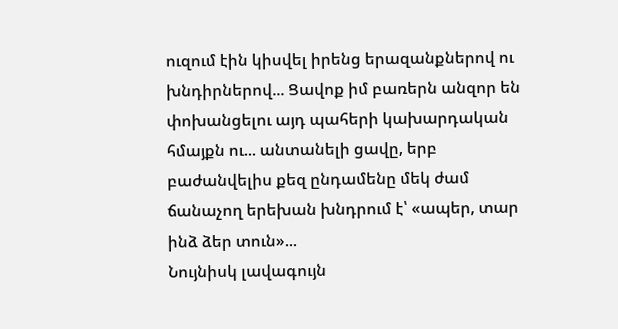ուզում էին կիսվել իրենց երազանքներով ու խնդիրներով... Ցավոք իմ բառերն անզոր են փոխանցելու այդ պահերի կախարդական հմայքն ու... անտանելի ցավը, երբ բաժանվելիս քեզ ընդամենը մեկ ժամ ճանաչող երեխան խնդրում է՝ «ապեր, տար ինձ ձեր տուն»...
Նույնիսկ լավագույն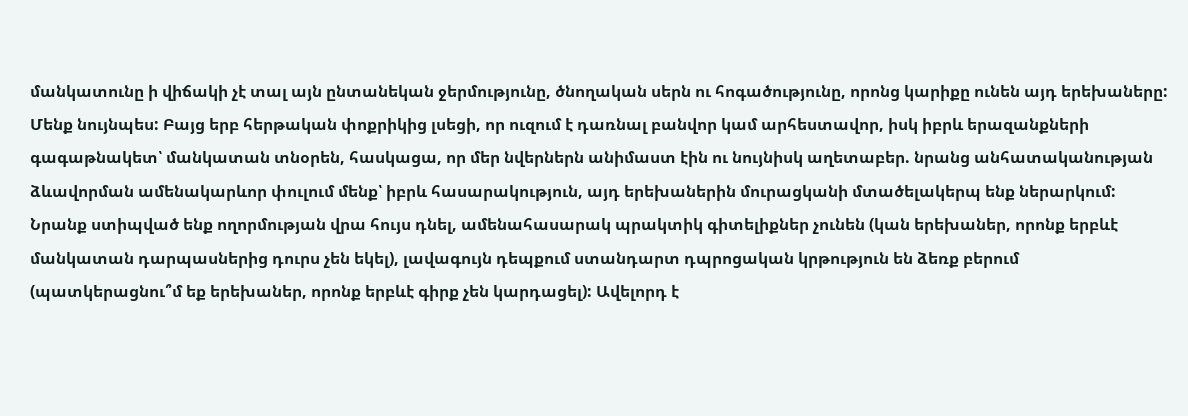մանկատունը ի վիճակի չէ տալ այն ընտանեկան ջերմությունը, ծնողական սերն ու հոգածությունը, որոնց կարիքը ունեն այդ երեխաները: Մենք նույնպես: Բայց երբ հերթական փոքրիկից լսեցի, որ ուզում է դառնալ բանվոր կամ արհեստավոր, իսկ իբրև երազանքների գագաթնակետ՝ մանկատան տնօրեն, հասկացա, որ մեր նվերներն անիմաստ էին ու նույնիսկ աղետաբեր. նրանց անհատականության ձևավորման ամենակարևոր փուլում մենք՝ իբրև հասարակություն, այդ երեխաներին մուրացկանի մտածելակերպ ենք ներարկում: Նրանք ստիպված ենք ողորմության վրա հույս դնել, ամենահասարակ պրակտիկ գիտելիքներ չունեն (կան երեխաներ, որոնք երբևէ մանկատան դարպասներից դուրս չեն եկել), լավագույն դեպքում ստանդարտ դպրոցական կրթություն են ձեռք բերում (պատկերացնու՞մ եք երեխաներ, որոնք երբևէ գիրք չեն կարդացել): Ավելորդ է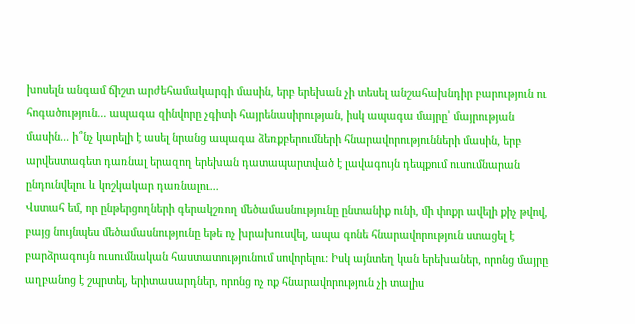խոսելն անգամ ճիշտ արժեհամակարգի մասին, երբ երեխան չի տեսել անշահախնդիր բարություն ու հոգածություն... ապագա զինվորը չգիտի հայրենասիրության, իսկ ապագա մայրը՝ մայրության մասին... ի՞նչ կարելի է ասել նրանց ապագա ձեռքբերումների հնարավորությունների մասին, երբ արվեստագետ դառնալ երազող երեխան դատապարտված է լավագույն դեպքում ուսումնարան ընդունվելու և կոշկակար դառնալու...
Վստահ եմ, որ ընթերցողների գերակշռող մեծամասնությունը ընտանիք ունի, մի փոքր ավելի քիչ թվով, բայց նույնպես մեծամասնությունը եթե ոչ խրախուսվել, ապա գոնե հնարավորություն ստացել է բարձրագույն ուսումնական հաստատությունում սովորելու: Իսկ այնտեղ կան երեխաներ, որոնց մայրը աղբանոց է շպրտել, երիտասարդներ, որոնց ոչ ոք հնարավորություն չի տալիս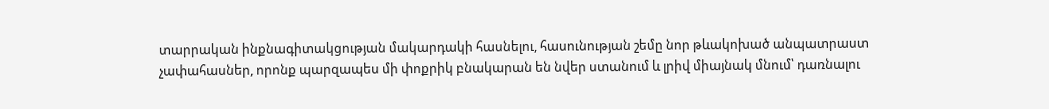տարրական ինքնագիտակցության մակարդակի հասնելու, հասունության շեմը նոր թևակոխած անպատրաստ չափահասներ, որոնք պարզապես մի փոքրիկ բնակարան են նվեր ստանում և լրիվ միայնակ մնում՝ դառնալու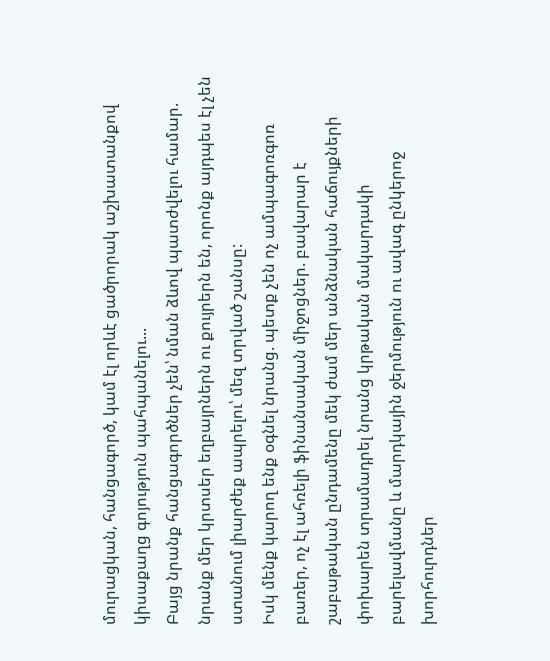մուրացկան, հանցագործ, կամ էլ որևէ ցածրորակ աշխատանքով կիսաքաղց գոյություն պահպանելու...
Բայց նրանք հանցագործներ չեն՝ նման ձևով պատժվելու համար. նրանք մեր կրտսեր եղբայրներն ու քույրերն են, որոնք այդպես էլ չեն ստանում լիարժեք ապրելու՝ մեզ տրված շանսը:
Իսկ մենք կարող ենք օգնել նրանց. պետք չեն ոչ ամպագոռգոռ բառեր, ոչ էլ ահռելի ֆինանսական միջոցներ. բավարար է շաբաթական ընդամենը մեկ ժամ մեր անձնական հաճույքների փոխարեն տրամադրել նրանց կրթական մակարդակի բարելավմանը և մարդկային ջերմություն ու ավագ ընկերոջ խորհուրդներ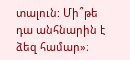տալուն: Մի՞թե դա անհնարին է ձեզ համար»։